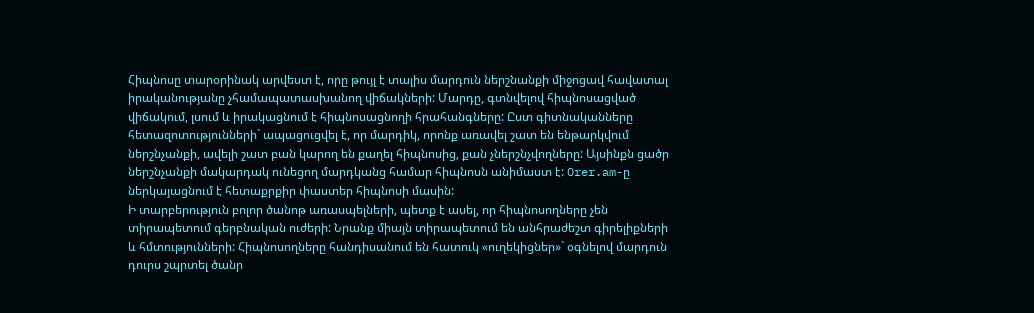Հիպնոսը տարօրինակ արվեստ է, որը թույլ է տալիս մարդուն ներշնանքի միջոցավ հավատալ իրականությանը չհամապատասխանող վիճակների: Մարդը, գտնվելով հիպնոսացված վիճակում, լսում և իրակացնում է հիպնոսացնողի հրահանգները: Ըստ գիտնականները հետազոտությունների` ապացուցվել է, որ մարդիկ, որոնք առավել շատ են ենթարկվում ներշնչանքի, ավելի շատ բան կարող են քաղել հիպնոսից, քան չներշնչվողները: Այսինքն ցածր ներշնչանքի մակարդակ ունեցող մարդկանց համար հիպնոսն անիմաստ է: Orer.am-ը ներկայացնում է հետաքրքիր փաստեր հիպնոսի մասին:
Ի տարբերություն բոլոր ծանոթ առասպելների, պետք է ասել, որ հիպնոսողները չեն տիրապետում գերբնական ուժերի: Նրանք միայն տիրապետում են անհրաժեշտ գիրելիքների և հմտությունների: Հիպնոսողները հանդիսանում են հատուկ «ուղեկիցներ»` օգնելով մարդուն դուրս շպրտել ծանր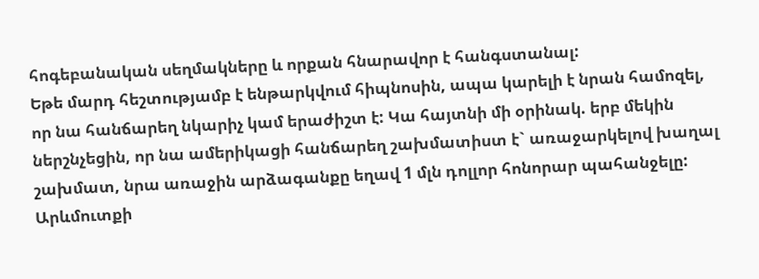հոգեբանական սեղմակները և որքան հնարավոր է հանգստանալ:
Եթե մարդ հեշտությամբ է ենթարկվում հիպնոսին, ապա կարելի է նրան համոզել, որ նա հանճարեղ նկարիչ կամ երաժիշտ է: Կա հայտնի մի օրինակ. երբ մեկին ներշնչեցին, որ նա ամերիկացի հանճարեղ շախմատիստ է` առաջարկելով խաղալ շախմատ, նրա առաջին արձագանքը եղավ 1 մլն դոլլոր հոնորար պահանջելը:
Արևմուտքի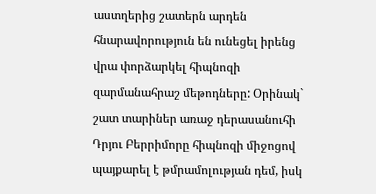աստղերից շատերն արդեն հնարավորություն են ունեցել իրենց վրա փորձարկել հիպնոզի զարմանահրաշ մեթոդները: Օրինակ` շատ տարիներ առաջ դերասանուհի Դրյու Բերրիմորը հիպնոզի միջոցով պայքարել է թմրամոլության դեմ, իսկ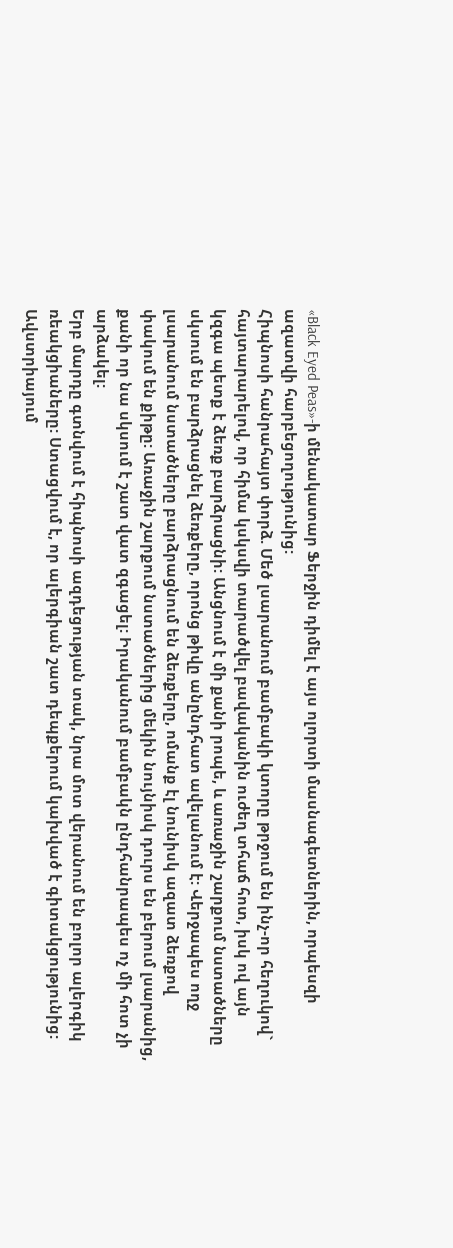«Black Eyed Peas»-ի մենակատար Ֆերջին դիմել է այս ոլորտի մասնագետներին, որպեսզի ազատվի հարբեցողությունից:
Հիպնոսի հանրահայտ փորձ. Մեծ լսարանում բամբակի կտորը թրջում են ինչ-որ հեղուկով` հայտարարելով, որ հիմա կսկսվի տարածվել բավականին ուժեղ տհաճ հոտ, իսկ ով այն կզգա պետք է ձեռք բարձրացնի: Անցնում է մի քանի րոպե, և առաջին շարքում նստածները սկսում են բարձրացնել ձեռքերը, որոնց թիվը անընդհատ ավելանում է: Վերջապես ողջ լսարանում նստածները բարձրացնում են ձեռքերը, ոմանք էլ նունիսկ ազատ ձեռքով փակում են քիթը: Առաջին շարքում նստածներից մեկին նույնիսկ դուրս են բերում լսարանից, քանի որ նա սկսում է շատ վատ զգացել: Իրականում բամբակն ընդհանրապես ոչ մի հոտ չի արձակել:
Երբ մարդը գտնվում է հիպնոսի ազդեցության տակ, նրա մոտ վերանում են բոլոր ալերգիկ ռեակցիաները: Ստացվում է, որ ալերգիան շատ դեպքերում կախված է գիտակցությունից:
Ավստրիայում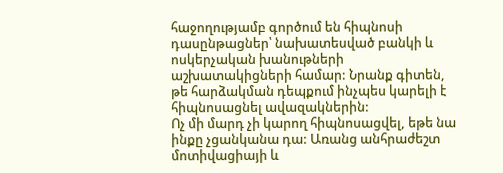հաջողությամբ գործում են հիպնոսի դասընթացներ՝ նախատեսված բանկի և ոսկերչական խանութների աշխատակիցների համար: Նրանք գիտեն, թե հարձակման դեպքում ինչպես կարելի է հիպնոսացնել ավազակներին:
Ոչ մի մարդ չի կարող հիպնոսացվել, եթե նա ինքը չցանկանա դա: Առանց անհրաժեշտ մոտիվացիայի և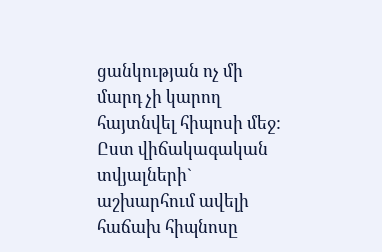ցանկության ոչ մի մարդ չի կարող հայտնվել հիպոսի մեջ:
Ըստ վիճակագական տվյալների` աշխարհում ավելի հաճախ հիպնոսը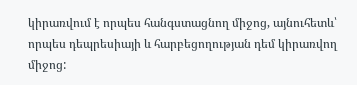կիրառվում է որպես հանգստացնող միջոց, այնուհետև՝ որպես դեպրեսիայի և հարբեցողության դեմ կիրառվող միջոց: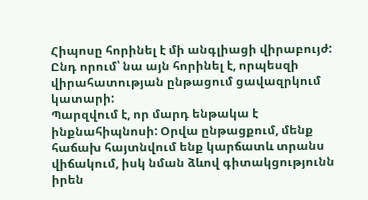Հիպոսը հորինել է մի անգլիացի վիրաբույժ: Ընդ որում՝ նա այն հորինել է, որպեսզի վիրահատության ընթացում ցավազրկում կատարի:
Պարզվում է, որ մարդ ենթակա է ինքնահիպնոսի: Օրվա ընթացքում, մենք հաճախ հայտնվում ենք կարճատև տրանս վիճակում, իսկ նման ձևով գիտակցությունն իրեն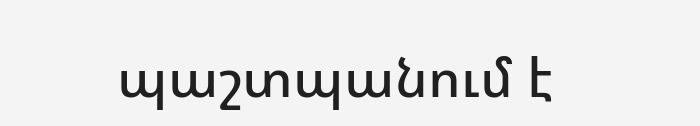պաշտպանում է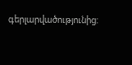գերլարվածությունից: